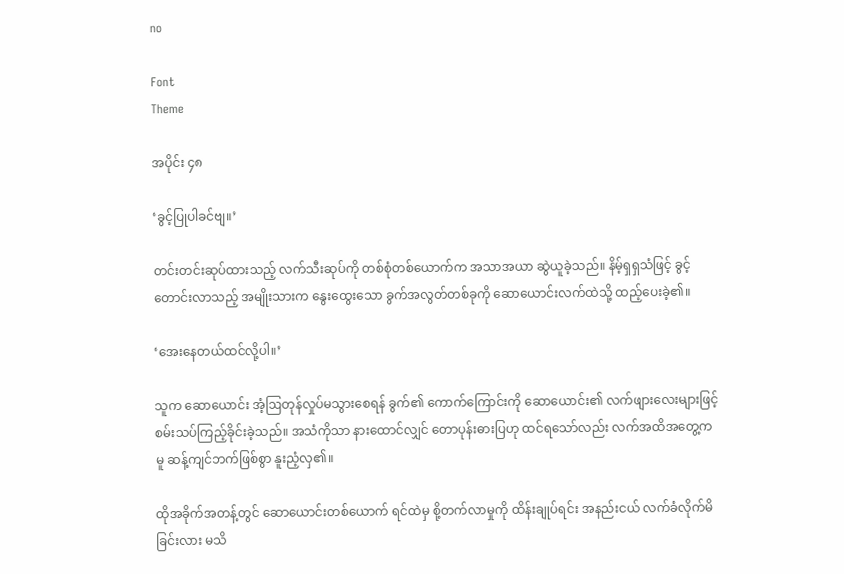no

Font
Theme

အပိုင်း ၄၈

‘ခွင့်ပြုပါခင်ဗျ။’

တင်းတင်းဆုပ်ထားသည့် လက်သီးဆုပ်ကို တစ်စုံတစ်ယောက်က အသာအယာ ဆွဲယူခဲ့သည်။ နိမ့်ရှရှသံဖြင့် ခွင့်တောင်းလာသည့် အမျိုးသားက နွေးထွေးသော ခွက်အလွတ်တစ်ခုကို ဆောယောင်းလက်ထဲသို့ ထည့်ပေးခဲ့၏။

‘အေးနေတယ်ထင်လို့ပါ။’

သူက ဆောယောင်း အံ့ဩတုန်လှုပ်မသွားစေရန် ခွက်၏ ကောက်ကြောင်းကို ဆောယောင်း၏ လက်ဖျားလေးများဖြင့် စမ်းသပ်ကြည့်ခိုင်းခဲ့သည်။ အသံကိုသာ နားထောင်လျှင် တောပုန်းဓားပြဟု ထင်ရသော်လည်း လက်အထိအတွေ့ကမူ ဆန့်ကျင်ဘက်ဖြစ်စွာ နူးညံ့လှ၏။

ထိုအခိုက်အတန့်တွင် ဆောယောင်းတစ်ယောက် ရင်ထဲမှ စို့တက်လာမှုကို ထိန်းချုပ်ရင်း အနည်းငယ် လက်ခံလိုက်မိခြင်းလား မသိ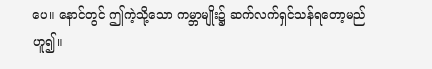ပေ။ နောင်တွင် ဤကဲ့သို့သော ကမ္ဘာမျိုး၌ ဆက်လက်ရှင်သန်ရတော့မည်ဟူ၍။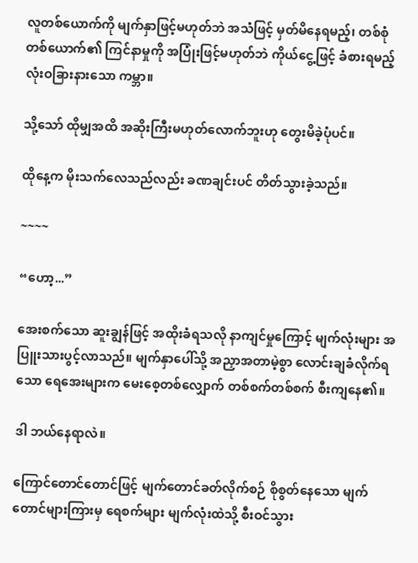လူတစ်ယောက်ကို မျက်နှာဖြင့်မဟုတ်ဘဲ အသံဖြင့် မှတ်မိနေရမည့်၊ တစ်စုံတစ်ယောက်၏ ကြင်နာမှုကို အပြုံးဖြင့်မဟုတ်ဘဲ ကိုယ်ငွေ့ဖြင့် ခံစားရမည့် လုံးဝခြားနားသော ကမ္ဘာ။

သို့သော် ထိုမျှအထိ အဆိုးကြီးမဟုတ်လောက်ဘူးဟု တွေးမိခဲ့ပုံပင်။

ထိုနေ့က မိုးသက်လေသည်လည်း ခဏချင်းပင် တိတ်သွားခဲ့သည်။

~~~~

“ဟော့...”

အေးစက်သော ဆူးချွန်ဖြင့် အထိုးခံရသလို နာကျင်မှုကြောင့် မျက်လုံးများ အပြူးသားပွင့်လာသည်။ မျက်နှာပေါ်သို့ အညှာအတာမဲ့စွာ လောင်းချခံလိုက်ရသော ရေအေးများက မေးစေ့တစ်လျှောက် တစ်စက်တစ်စက် စီးကျနေ၏။

ဒါ ဘယ်နေရာလဲ။

ကြောင်တောင်တောင်ဖြင့် မျက်တောင်ခတ်လိုက်စဉ် စိုစွတ်နေသော မျက်တောင်များကြားမှ ရေစက်များ မျက်လုံးထဲသို့ စီးဝင်သွား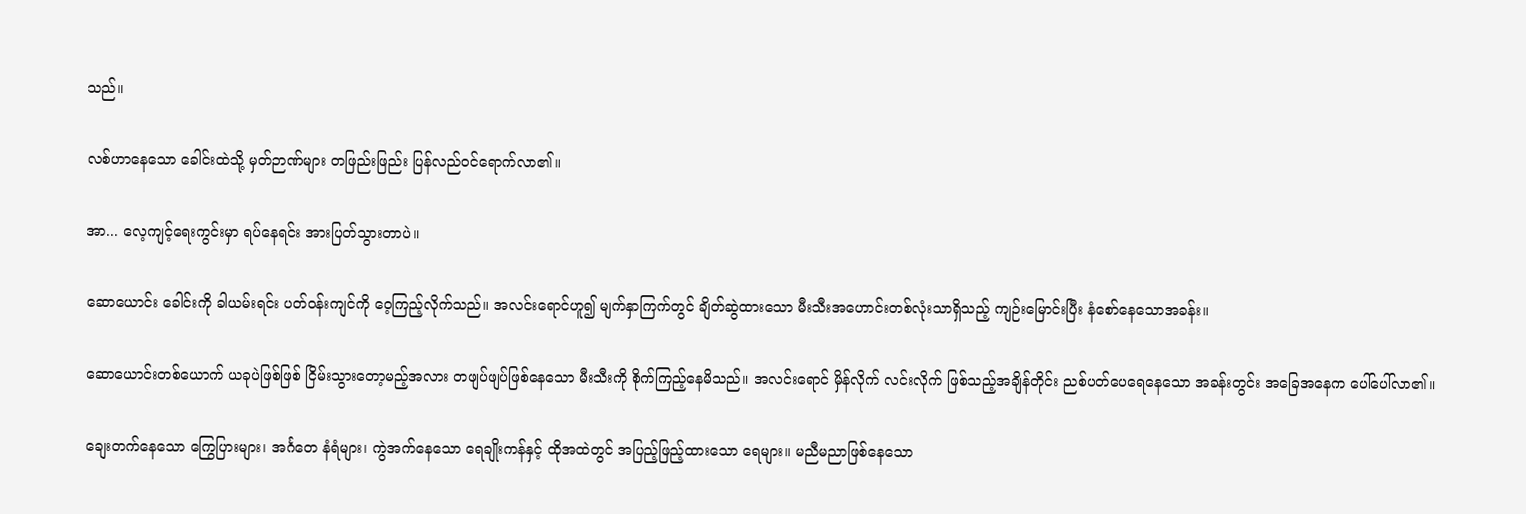သည်။

လစ်ဟာနေသော ခေါင်းထဲသို့ မှတ်ဉာဏ်များ တဖြည်းဖြည်း ပြန်လည်ဝင်ရောက်လာ၏။

အာ... လေ့ကျင့်ရေးကွင်းမှာ ရပ်နေရင်း အားပြတ်သွားတာပဲ။

ဆောယောင်း ခေါင်းကို ခါယမ်းရင်း ပတ်ဝန်းကျင်ကို ဝေ့ကြည့်လိုက်သည်။ အလင်းရောင်ဟူ၍ မျက်နှာကြက်တွင် ချိတ်ဆွဲထားသော မီးသီးအဟောင်းတစ်လုံးသာရှိသည့် ကျဉ်းမြောင်းပြီး နံစော်နေသောအခန်း။

ဆောယောင်းတစ်ယောက် ယခုပဲဖြစ်ဖြစ် ငြိမ်းသွားတော့မည့်အလား တဖျပ်ဖျပ်ဖြစ်နေသော မီးသီးကို စိုက်ကြည့်နေမိသည်။ အလင်းရောင် မှိန်လိုက် လင်းလိုက် ဖြစ်သည့်အချိန်တိုင်း ညစ်ပတ်ပေရေနေသော အခန်းတွင်း အခြေအနေက ပေါ်ပေါ်လာ၏။

ချေးတက်နေသော ကြွေပြားများ၊ အင်္ဂတေ နံရံများ၊ ကွဲအက်နေသော ရေချိုးကန်နှင့် ထိုအထဲတွင် အပြည့်ဖြည့်ထားသော ရေများ။ မညီမညာဖြစ်နေသော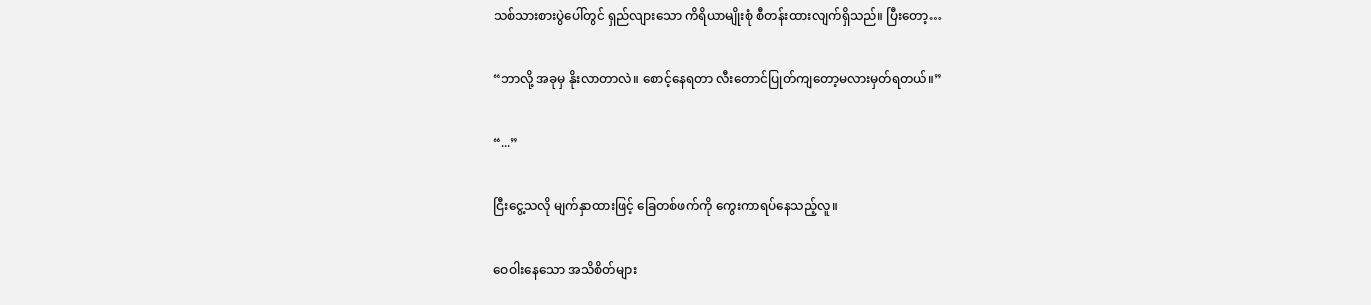သစ်သားစားပွဲပေါ်တွင် ရှည်လျားသော ကိရိယာမျိုးစုံ စီတန်းထားလျက်ရှိသည်။ ပြီးတော့…

“ဘာလို့ အခုမှ နိုးလာတာလဲ။ စောင့်နေရတာ လီးတောင်ပြုတ်ကျတော့မလားမှတ်ရတယ်။”

“...”

ငြီးငွေ့သလို မျက်နှာထားဖြင့် ခြေတစ်ဖက်ကို ကွေးကာရပ်နေသည့်လူ။

ဝေဝါးနေသော အသိစိတ်များ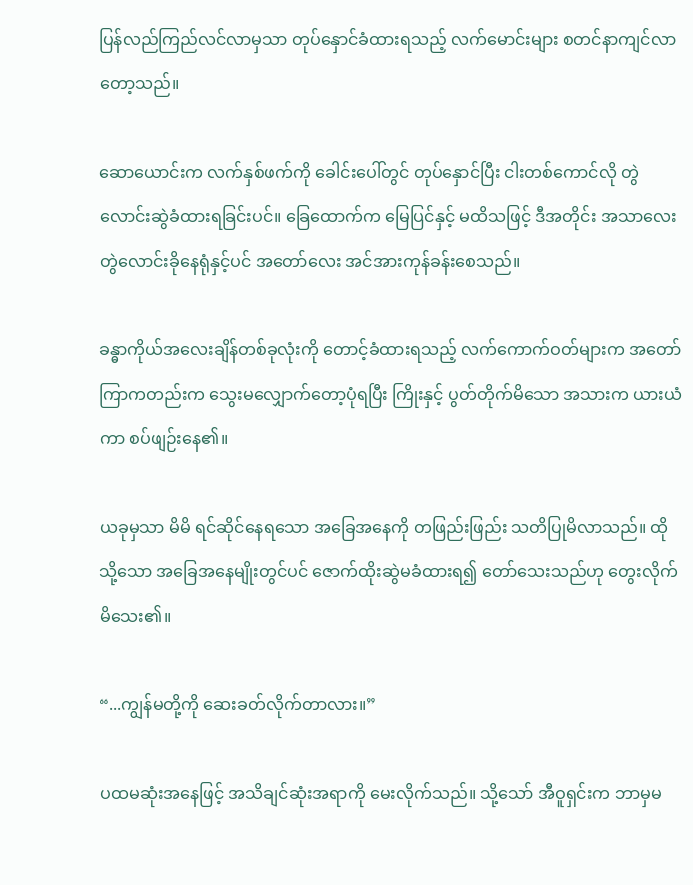ပြန်လည်ကြည်လင်လာမှသာ တုပ်နှောင်ခံထားရသည့် လက်မောင်းများ စတင်နာကျင်လာတော့သည်။

ဆောယောင်းက လက်နှစ်ဖက်ကို ခေါင်းပေါ်တွင် တုပ်နှောင်ပြီး ငါးတစ်ကောင်လို တွဲလောင်းဆွဲခံထားရခြင်းပင်။ ခြေထောက်က မြေပြင်နှင့် မထိသဖြင့် ဒီအတိုင်း အသာလေး တွဲလောင်းခိုနေရုံနှင့်ပင် အတော်လေး အင်အားကုန်ခန်းစေသည်။

ခန္ဓာကိုယ်အလေးချိန်တစ်ခုလုံးကို တောင့်ခံထားရသည့် လက်ကောက်ဝတ်များက အတော်ကြာကတည်းက သွေးမလျှောက်တော့ပုံရပြီး ကြိုးနှင့် ပွတ်တိုက်မိသော အသားက ယားယံကာ စပ်ဖျဉ်းနေ၏။

ယခုမှသာ မိမိ ရင်ဆိုင်နေရသော အခြေအနေကို တဖြည်းဖြည်း သတိပြုမိလာသည်။ ထိုသို့သော အခြေအနေမျိုးတွင်ပင် ဇောက်ထိုးဆွဲမခံထားရ၍ တော်သေးသည်ဟု တွေးလိုက်မိသေး၏။

“...ကျွန်မတို့ကို ဆေးခတ်လိုက်တာလား။”

ပထမဆုံးအနေဖြင့် အသိချင်ဆုံးအရာကို မေးလိုက်သည်။ သို့သော် အီဝူရှင်းက ဘာမှမ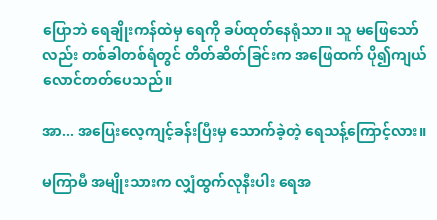ပြောဘဲ ရေချိုးကန်ထဲမှ ရေကို ခပ်ထုတ်နေရုံသာ။ သူ မဖြေသော်လည်း တစ်ခါတစ်ရံတွင် တိတ်ဆိတ်ခြင်းက အဖြေထက် ပို၍ကျယ်လောင်တတ်ပေသည်။

အာ... အပြေးလေ့ကျင့်ခန်းပြီးမှ သောက်ခဲ့တဲ့ ရေသန့်ကြောင့်လား။

မကြာမီ အမျိုးသားက လျှံထွက်လုနီးပါး ရေအ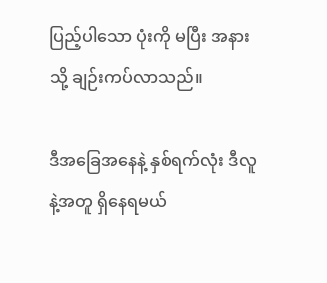ပြည့်ပါသော ပုံးကို မပြီး အနားသို့ ချဉ်းကပ်လာသည်။

ဒီအခြေအနေနဲ့ နှစ်ရက်လုံး ဒီလူနဲ့အတူ ရှိနေရမယ်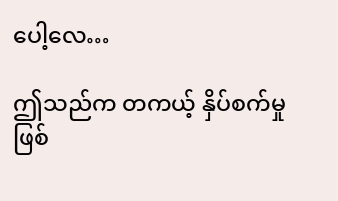ပေါ့လေ…

ဤသည်က တကယ့် နှိပ်စက်မှုဖြစ်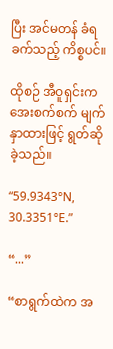ပြီး အင်မတန် ခံရခက်သည့် ကိစ္စပင်။

ထိုစဉ် အီဝူရှင်းက အေးစက်စက် မျက်နှာထားဖြင့် ရွတ်ဆိုခဲ့သည်။

“59.9343°N, 30.3351°E.”

“...”

“စာရွက်ထဲက အ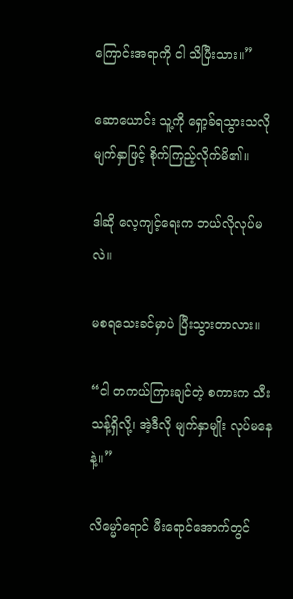ကြောင်းအရာကို ငါ သိပြီးသား။”

ဆောယောင်း သူ့ကို ရှော့ခ်ရသွားသလိုမျက်နှာဖြင့် စိုက်ကြည့်လိုက်မိ၏။

ဒါဆို လေ့ကျင့်ရေးက ဘယ်လိုလုပ်မလဲ။

မစရသေးခင်မှာပဲ ပြီးသွားတာလား။

“ငါ တကယ်ကြားချင်တဲ့ စကားက သီးသန့်ရှိလို့၊ အဲ့ဒီလို မျက်နှာမျိုး လုပ်မနေနဲ့။”

လိမ္မော်ရောင် မီးရောင်အောက်တွင်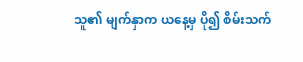သူ၏ မျက်နှာက ယနေ့မှ ပို၍ စိမ်းသက်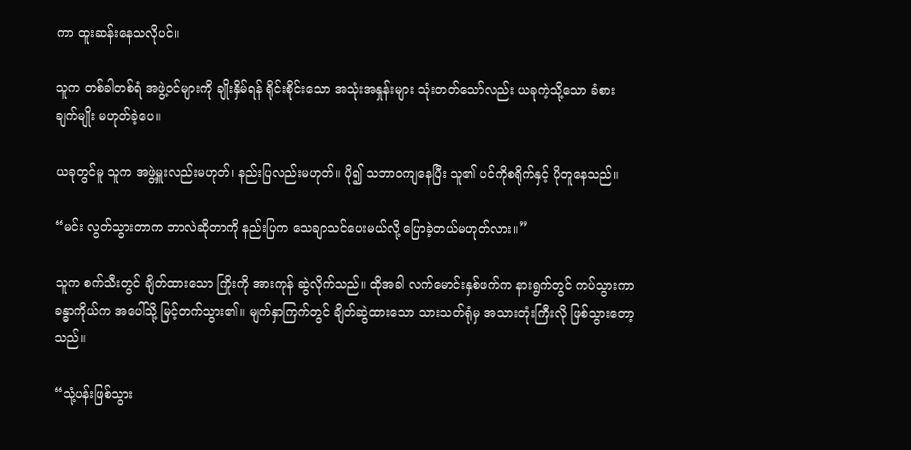ကာ ထူးဆန်းနေသလိုပင်။

သူက တစ်ခါတစ်ရံ အဖွဲ့ဝင်များကို ချိုးနှိမ်ရန် ရိုင်းစိုင်းသော အသုံးအနှုန်းများ သုံးတတ်သော်လည်း ယခုကဲ့သို့သော ခံစားချက်မျိုး မဟုတ်ခဲ့ပေ။

ယခုတွင်မူ သူက အဖွဲ့မှူးလည်းမဟုတ်၊ နည်းပြလည်းမဟုတ်။ ပို၍ သဘာဝကျနေပြီး သူ၏ ပင်ကိုစရိုက်နှင့် ပိုတူနေသည်။

“မင်း လွတ်သွားတာက ဘာလဲဆိုတာကို နည်းပြက သေချာသင်ပေးမယ်လို့ ပြောခဲ့တယ်မဟုတ်လား။”

သူက စက်သီးတွင် ချိတ်ထားသော ကြိုးကို အားကုန် ဆွဲလိုက်သည်။ ထိုအခါ လက်မောင်းနှစ်ဖက်က နားရွက်တွင် ကပ်သွားကာ ခန္ဓာကိုယ်က အပေါ်သို့ မြင့်တက်သွား၏။ မျက်နှာကြက်တွင် ချိတ်ဆွဲထားသော သားသတ်ရုံမှ အသားတုံးကြီးလို ဖြစ်သွားတော့သည်။

“သုံ့ပန်းဖြစ်သွား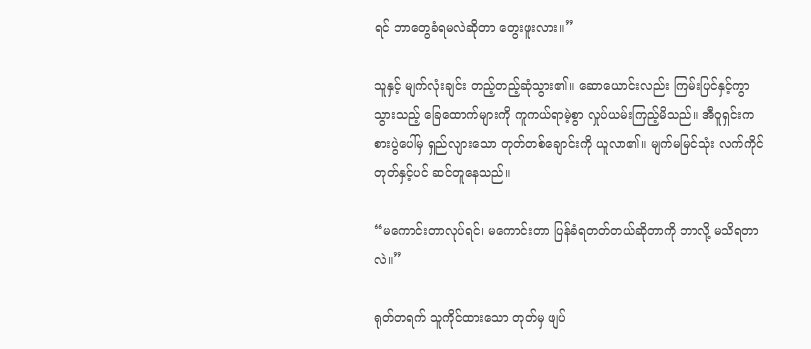ရင် ဘာတွေခံရမလဲဆိုတာ တွေးဖူးလား။”

သူနှင့် မျက်လုံးချင်း တည့်တည့်ဆုံသွား၏။ ဆောယောင်းလည်း ကြမ်းပြင်နှင့်ကွာသွားသည့် ခြေထောက်များကို ကူကယ်ရာမဲ့စွာ လှုပ်ယမ်းကြည့်မိသည်။ အီဝူရှင်းက စားပွဲပေါ်မှ ရှည်လျားသော တုတ်တစ်ချောင်းကို ယူလာ၏။ မျက်မမြင်သုံး လက်ကိုင်တုတ်နှင့်ပင် ဆင်တူနေသည်။

“မကောင်းတာလုပ်ရင်၊ မကောင်းတာ ပြန်ခံရတတ်တယ်ဆိုတာကို ဘာလို့ မသိရတာလဲ။”

ရုတ်တရက် သူကိုင်ထားသော တုတ်မှ ဖျပ်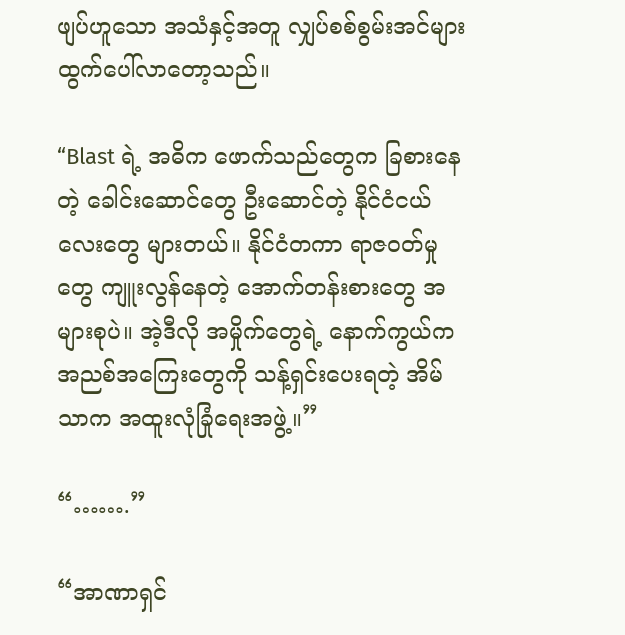ဖျပ်ဟူသော အသံနှင့်အတူ လျှပ်စစ်စွမ်းအင်များ ထွက်ပေါ်လာတော့သည်။

“Blast ရဲ့ အဓိက ဖောက်သည်တွေက ခြစားနေတဲ့ ခေါင်းဆောင်တွေ ဦးဆောင်တဲ့ နိုင်ငံငယ်လေးတွေ များတယ်။ နိုင်ငံတကာ ရာဇဝတ်မှုတွေ ကျူးလွန်နေတဲ့ အောက်တန်းစားတွေ အများစုပဲ။ အဲ့ဒီလို အမှိုက်တွေရဲ့ နောက်ကွယ်က အညစ်အကြေးတွေကို သန့်ရှင်းပေးရတဲ့ အိမ်သာက အထူးလုံခြုံရေးအဖွဲ့။”

“…….”

“အာဏာရှင်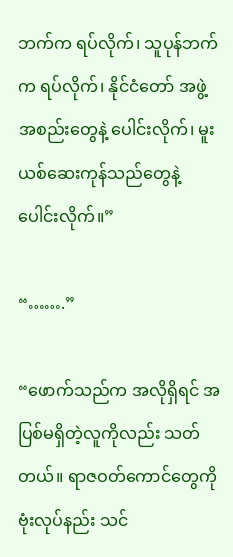ဘက်က ရပ်လိုက်၊ သူပုန်ဘက်က ရပ်လိုက်၊ နိုင်ငံတော် အဖွဲ့အစည်းတွေနဲ့ ပေါင်းလိုက်၊ မူးယစ်ဆေးကုန်သည်တွေနဲ့ ပေါင်းလိုက်။”

“…….”

“ဖောက်သည်က အလိုရှိရင် အပြစ်မရှိတဲ့လူကိုလည်း သတ်တယ်။ ရာဇဝတ်ကောင်တွေကို ဗုံးလုပ်နည်း သင်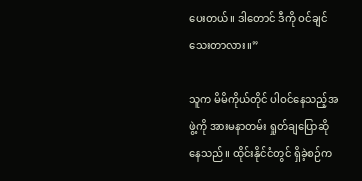ပေးတယ်။ ဒါတောင် ဒီကို ဝင်ချင်သေးတာလား။”

သူက မိမိကိုယ်တိုင် ပါဝင်နေသည့်အဖွဲ့ကို အားမနာတမ်း ရှုတ်ချပြောဆိုနေသည်။ ထိုင်းနိုင်ငံတွင် ရှိခဲ့စဉ်က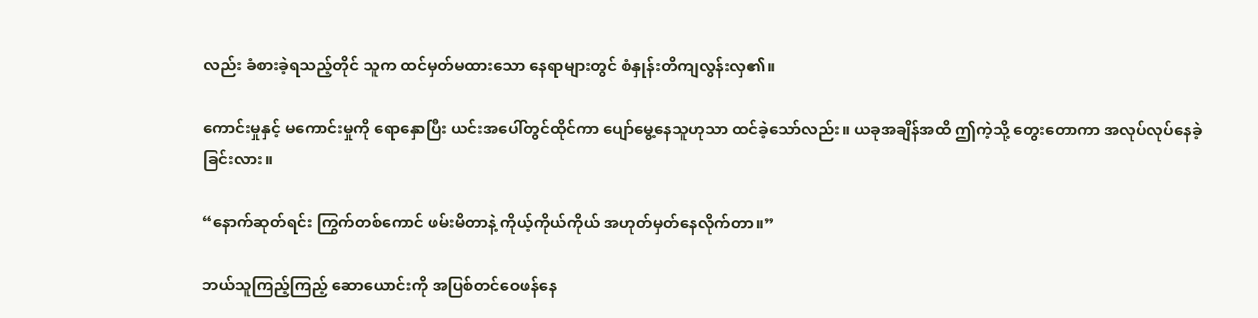လည်း ခံစားခဲ့ရသည့်တိုင် သူက ထင်မှတ်မထားသော နေရာများတွင် စံနှုန်းတိကျလွန်းလှ၏။

ကောင်းမှုနှင့် မကောင်းမှုကို ရောနှောပြီး ယင်းအပေါ်တွင်ထိုင်ကာ ပျော်မွေ့နေသူဟုသာ ထင်ခဲ့သော်လည်း။ ယခုအချိန်အထိ ဤကဲ့သို့ တွေးတောကာ အလုပ်လုပ်နေခဲ့ခြင်းလား။

“နောက်ဆုတ်ရင်း ကြွက်တစ်ကောင် ဖမ်းမိတာနဲ့ ကိုယ့်ကိုယ်ကိုယ် အဟုတ်မှတ်နေလိုက်တာ။”

ဘယ်သူကြည့်ကြည့် ဆောယောင်းကို အပြစ်တင်ဝေဖန်နေ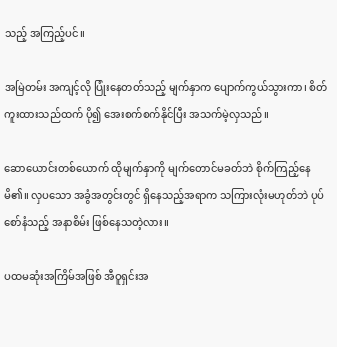သည့် အကြည့်ပင်။

အမြဲတမ်း အကျင့်လို ပြုံးနေတတ်သည့် မျက်နှာက ပျောက်ကွယ်သွားကာ၊ စိတ်ကူးထားသည်ထက် ပို၍ အေးစက်စက်နိုင်ပြီး အသက်မဲ့လှသည်။

ဆောယောင်းတစ်ယောက် ထိုမျက်နှာကို မျက်တောင်မခတ်ဘဲ စိုက်ကြည့်နေမိ၏။ လှပသော အခွံအတွင်းတွင် ရှိနေသည့်အရာက သကြားလုံးမဟုတ်ဘဲ ပုပ်စော်နံသည့် အနာစိမ်း ဖြစ်နေသတဲ့လား။

ပထမဆုံးအကြိမ်အဖြစ် အီဝူရှင်းအ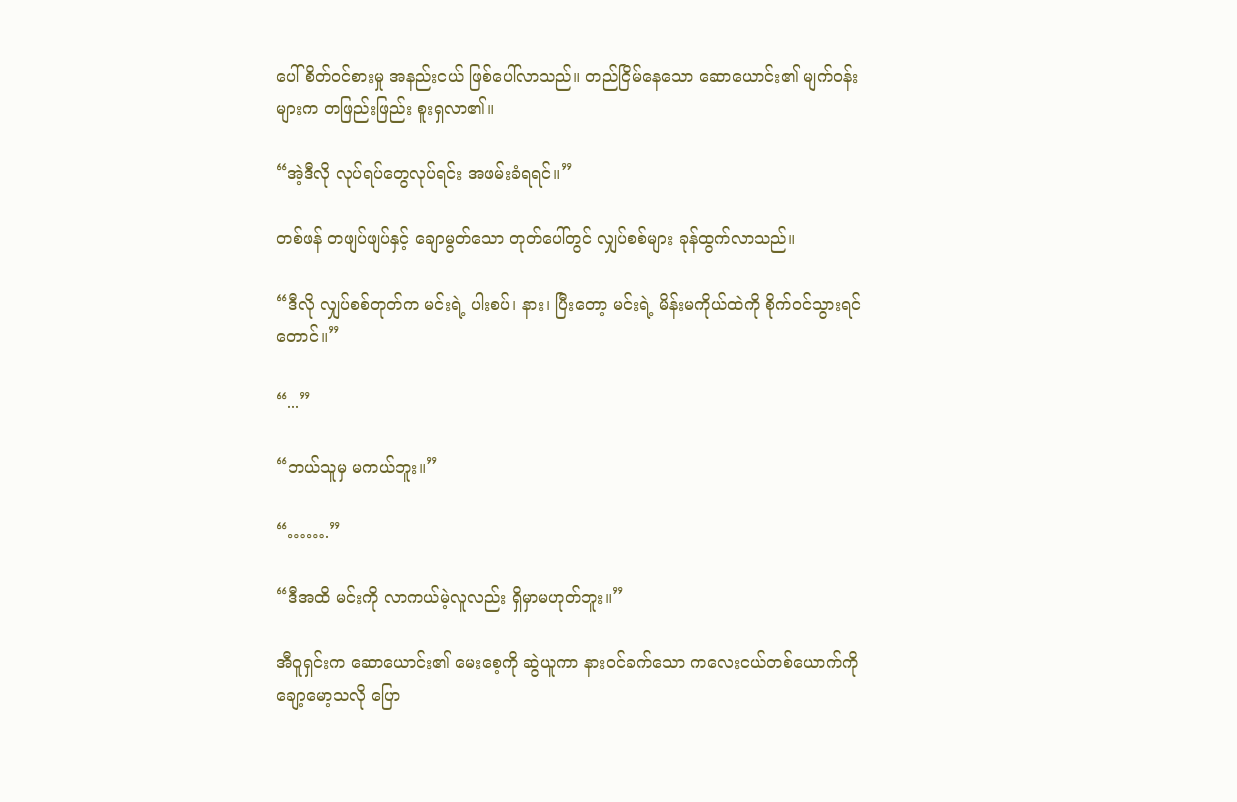ပေါ် စိတ်ဝင်စားမှု အနည်းငယ် ဖြစ်ပေါ်လာသည်။ တည်ငြိမ်နေသော ဆောယောင်း၏ မျက်ဝန်းများက တဖြည်းဖြည်း စူးရှလာ၏။

“အဲ့ဒီလို လုပ်ရပ်တွေလုပ်ရင်း အဖမ်းခံရရင်။”

တစ်ဖန် တဖျပ်ဖျပ်နှင့် ချောမွတ်သော တုတ်ပေါ်တွင် လျှပ်စစ်များ ခုန်ထွက်လာသည်။

“ဒီလို လျှပ်စစ်တုတ်က မင်းရဲ့ ပါးစပ်၊ နား၊ ပြီးတော့ မင်းရဲ့ မိန်းမကိုယ်ထဲကို စိုက်ဝင်သွားရင်တောင်။”

“...”

“ဘယ်သူမှ မကယ်ဘူး။”

“…….”

“ဒီအထိ မင်းကို လာကယ်မဲ့လူလည်း ရှိမှာမဟုတ်ဘူး။”

အီဝူရှင်းက ဆောယောင်း၏ မေးစေ့ကို ဆွဲယူကာ နားဝင်ခက်သော ကလေးငယ်တစ်ယောက်ကို ချော့မော့သလို ပြော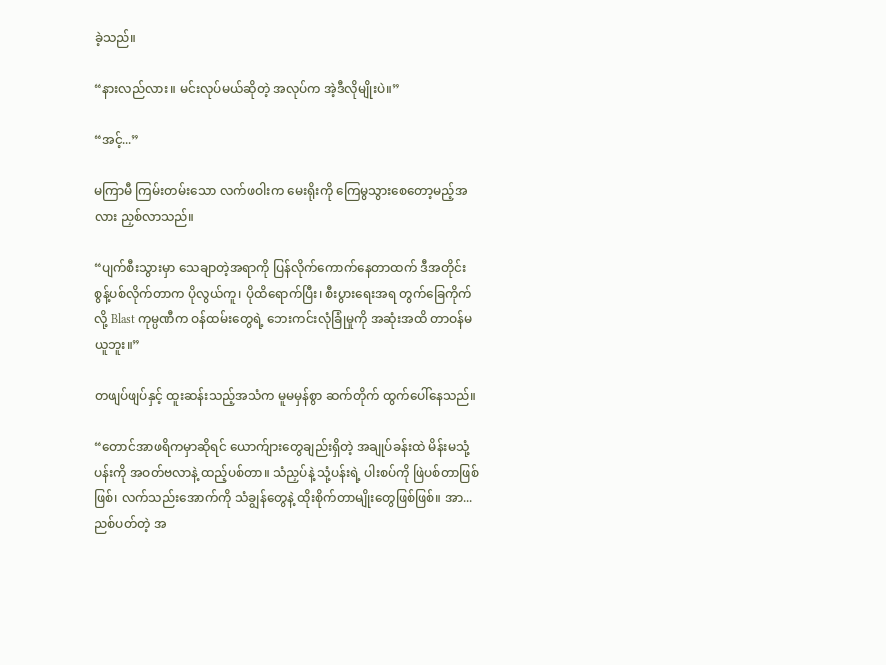ခဲ့သည်။

“နားလည်လား။ မင်းလုပ်မယ်ဆိုတဲ့ အလုပ်က အဲ့ဒီလိုမျိုးပဲ။”

“အင့်...”

မကြာမီ ကြမ်းတမ်းသော လက်ဖဝါးက မေးရိုးကို ကြေမွသွားစေတော့မည့်အလား ညှစ်လာသည်။

“ပျက်စီးသွားမှာ သေချာတဲ့အရာကို ပြန်လိုက်ကောက်နေတာထက် ဒီအတိုင်း စွန့်ပစ်လိုက်တာက ပိုလွယ်ကူ၊ ပိုထိရောက်ပြီး၊ စီးပွားရေးအရ တွက်ခြေကိုက်လို့ Blast ကုမ္ပဏီက ဝန်ထမ်းတွေရဲ့ ဘေးကင်းလုံခြုံမှုကို အဆုံးအထိ တာဝန်မယူဘူး။”

တဖျပ်ဖျပ်နှင့် ထူးဆန်းသည့်အသံက မူမမှန်စွာ ဆက်တိုက် ထွက်ပေါ်နေသည်။

“တောင်အာဖရိကမှာဆိုရင် ယောက်ျားတွေချည်းရှိတဲ့ အချုပ်ခန်းထဲ မိန်းမသုံ့ပန်းကို အဝတ်ဗလာနဲ့ ထည့်ပစ်တာ။ သံညှပ်နဲ့ သုံ့ပန်းရဲ့ ပါးစပ်ကို ဖြဲပစ်တာဖြစ်ဖြစ်၊ လက်သည်းအောက်ကို သံချွန်တွေနဲ့ ထိုးစိုက်တာမျိုးတွေဖြစ်ဖြစ်။ အာ... ညစ်ပတ်တဲ့ အ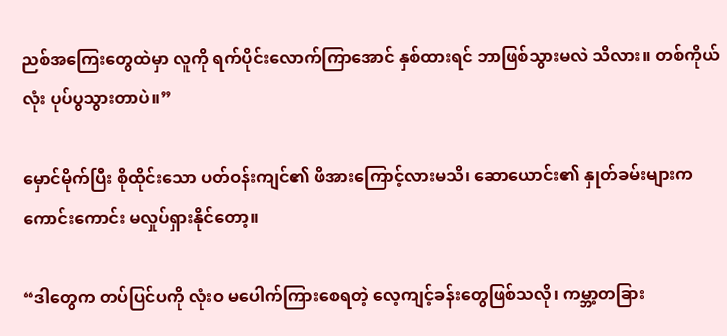ညစ်အကြေးတွေထဲမှာ လူကို ရက်ပိုင်းလောက်ကြာအောင် နှစ်ထားရင် ဘာဖြစ်သွားမလဲ သိလား။ တစ်ကိုယ်လုံး ပုပ်ပွသွားတာပဲ။”

မှောင်မိုက်ပြီး စိုထိုင်းသော ပတ်ဝန်းကျင်၏ ဖိအားကြောင့်လားမသိ၊ ဆောယောင်း၏ နှုတ်ခမ်းများက ကောင်းကောင်း မလှုပ်ရှားနိုင်တော့။

“ဒါတွေက တပ်ပြင်ပကို လုံးဝ မပေါက်ကြားစေရတဲ့ လေ့ကျင့်ခန်းတွေဖြစ်သလို၊ ကမ္ဘာ့တခြား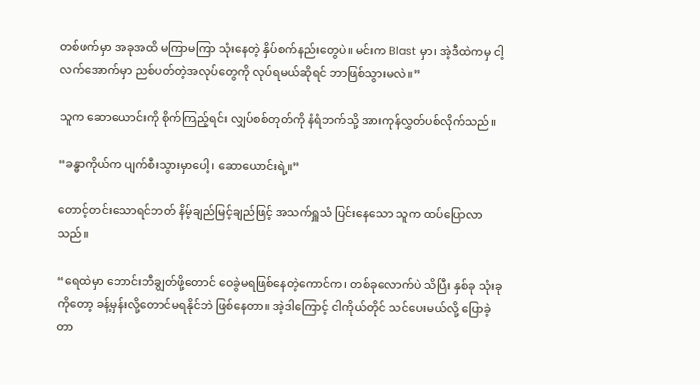တစ်ဖက်မှာ အခုအထိ မကြာမကြာ သုံးနေတဲ့ နှိပ်စက်နည်းတွေပဲ။ မင်းက Blast မှာ၊ အဲ့ဒီထဲကမှ ငါ့လက်အောက်မှာ ညစ်ပတ်တဲ့အလုပ်တွေကို လုပ်ရမယ်ဆိုရင် ဘာဖြစ်သွားမလဲ။”

သူက ဆောယောင်းကို စိုက်ကြည့်ရင်း လျှပ်စစ်တုတ်ကို နံရံဘက်သို့ အားကုန်လွှတ်ပစ်လိုက်သည်။

“ခန္ဓာကိုယ်က ပျက်စီးသွားမှာပေါ့၊ ဆောယောင်းရဲ့။”

တောင့်တင်းသောရင်ဘတ် နိမ့်ချည်မြင့်ချည်ဖြင့် အသက်ရှူသံ ပြင်းနေသော သူက ထပ်ပြောလာသည်။

“ရေထဲမှာ ဘောင်းဘီချွတ်ဖို့တောင် ဝေခွဲမရဖြစ်နေတဲ့ကောင်က၊ တစ်ခုလောက်ပဲ သိပြီး နှစ်ခု သုံးခုကိုတော့ ခန့်မှန်းလို့တောင်မရနိုင်ဘဲ ဖြစ်နေတာ။ အဲ့ဒါကြောင့် ငါကိုယ်တိုင် သင်ပေးမယ်လို့ ပြောခဲ့တာ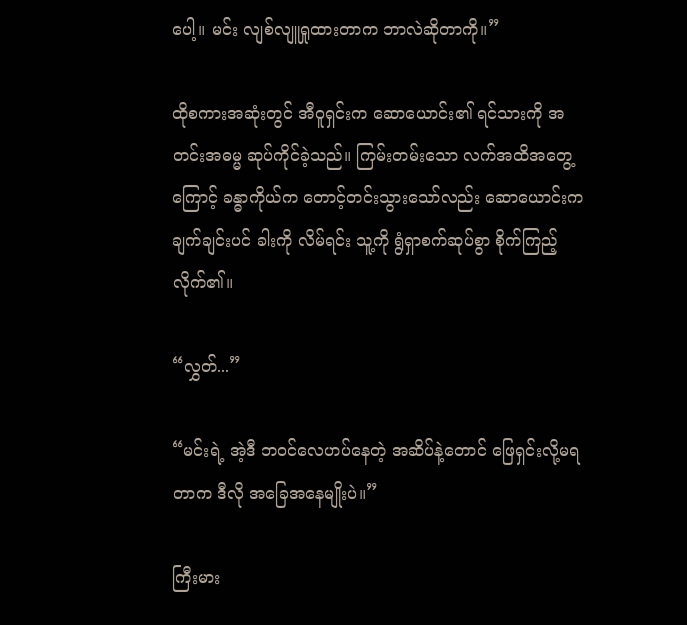ပေါ့။ မင်း လျစ်လျူရှုထားတာက ဘာလဲဆိုတာကို။”

ထိုစကားအဆုံးတွင် အီဝူရှင်းက ဆောယောင်း၏ ရင်သားကို အတင်းအဓမ္မ ဆုပ်ကိုင်ခဲ့သည်။ ကြမ်းတမ်းသော လက်အထိအတွေ့ကြောင့် ခန္ဓာကိုယ်က တောင့်တင်းသွားသော်လည်း ဆောယောင်းက ချက်ချင်းပင် ခါးကို လိမ်ရင်း သူ့ကို ရွံရှာစက်ဆုပ်စွာ စိုက်ကြည့်လိုက်၏။

“လွှတ်...”

“မင်းရဲ့ အဲ့ဒီ ဘဝင်လေဟပ်နေတဲ့ အဆိပ်နဲ့တောင် ဖြေရှင်းလို့မရတာက ဒီလို အခြေအနေမျိုးပဲ။”

ကြီးမား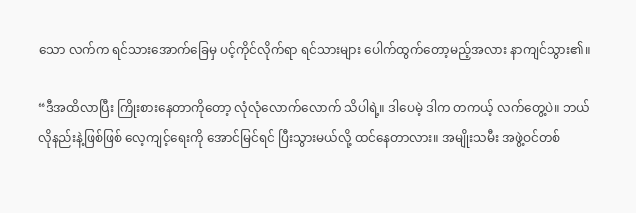သော လက်က ရင်သားအောက်ခြေမှ ပင့်ကိုင်လိုက်ရာ ရင်သားများ ပေါက်ထွက်တော့မည့်အလား နာကျင်သွား၏။

“ဒီအထိလာပြီး ကြိုးစားနေတာကိုတော့ လုံလုံလောက်လောက် သိပါရဲ့။ ဒါပေမဲ့ ဒါက တကယ့် လက်တွေ့ပဲ။ ဘယ်လိုနည်းနဲ့ဖြစ်ဖြစ် လေ့ကျင့်ရေးကို အောင်မြင်ရင် ပြီးသွားမယ်လို့ ထင်နေတာလား။ အမျိုးသမီး အဖွဲ့ဝင်တစ်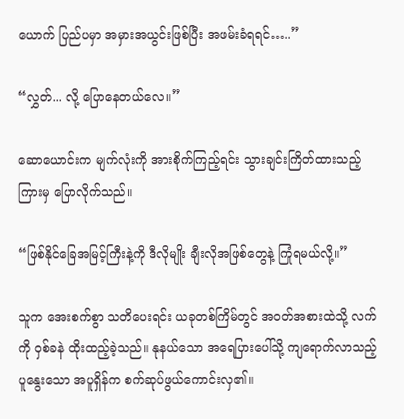ယောက် ပြည်ပမှာ အမှားအယွင်းဖြစ်ပြီး အဖမ်းခံရရင်…..”

“လွှတ်... လို့ ပြောနေတယ်လေ။”

ဆောယောင်းက မျက်လုံးကို အားစိုက်ကြည့်ရင်း သွားချင်းကြိတ်ထားသည့်ကြားမှ ပြောလိုက်သည်။

“ဖြစ်နိုင်ခြေအမြင့်ကြီးနဲ့ကို ဒီလိုမျိုး ချီးလိုအဖြစ်တွေနဲ့ ကြုံရမယ်လို့။”

သူက အေးစက်စွာ သတိပေးရင်း ယခုတစ်ကြိမ်တွင် အဝတ်အစားထဲသို့ လက်ကို ဝှစ်ခနဲ ထိုးထည့်ခဲ့သည်။ နုနယ်သော အရေပြားပေါ်သို့ ကျရောက်လာသည့် ပူနွေးသော အပူရှိန်က စက်ဆုပ်ဖွယ်ကောင်းလှ၏။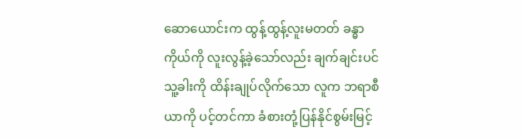ဆောယောင်းက ထွန့်ထွန့်လူးမတတ် ခန္ဓာကိုယ်ကို လူးလွန့်ခဲ့သော်လည်း ချက်ချင်းပင် သူ့ခါးကို ထိန်းချုပ်လိုက်သော လူက ဘရာစီယာကို ပင့်တင်ကာ ခံစားတုံ့ပြန်နိုင်စွမ်းမြင့်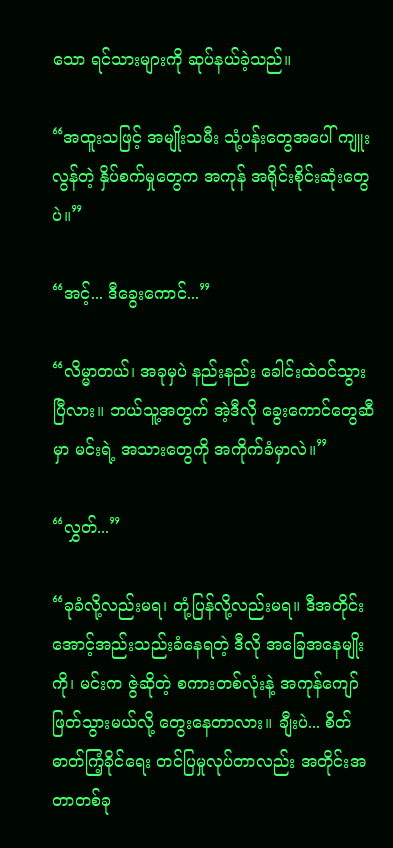သော ရင်သားများကို ဆုပ်နယ်ခဲ့သည်။

“အထူးသဖြင့် အမျိုးသမီး သုံ့ပန်းတွေအပေါ် ကျူးလွန်တဲ့ နှိပ်စက်မှုတွေက အကုန် အရိုင်းစိုင်းဆုံးတွေပဲ။”

“အင့်... ဒီခွေးကောင်...”

“လိမ္မာတယ်၊ အခုမှပဲ နည်းနည်း ခေါင်းထဲဝင်သွားပြီလား။ ဘယ်သူ့အတွက် အဲ့ဒီလို ခွေးကောင်တွေဆီမှာ မင်းရဲ့ အသားတွေကို အကိုက်ခံမှာလဲ။”

“လွှတ်...”

“ခုခံလို့လည်းမရ၊ တုံ့ပြန်လို့လည်းမရ။ ဒီအတိုင်း အောင့်အည်းသည်းခံနေရတဲ့ ဒီလို အခြေအနေမျိုးကို၊ မင်းက ဇွဲဆိုတဲ့ စကားတစ်လုံးနဲ့ အကုန်ကျော်ဖြတ်သွားမယ်လို့ တွေးနေတာလား။ ချီးပဲ... စိတ်ဓာတ်ကြံ့ခိုင်ရေး တင်ပြမှုလုပ်တာလည်း အတိုင်းအတာတစ်ခု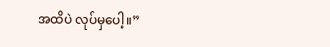အထိပဲ လုပ်မှပေါ့။”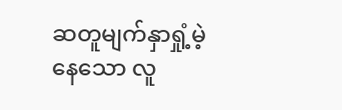ဆတူမျက်နှာရှုံ့မဲ့နေသော လူ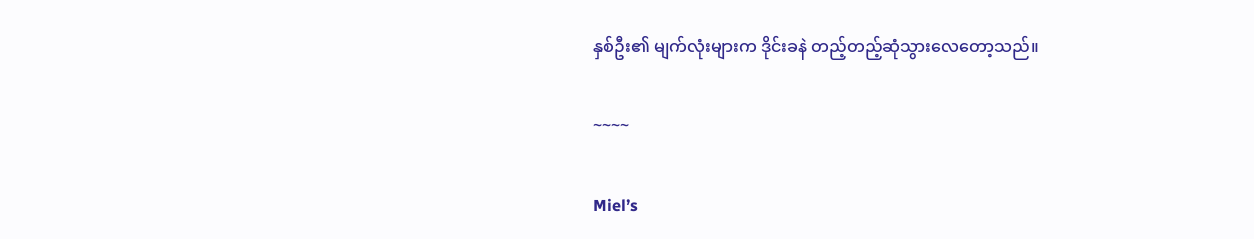နှစ်ဦး၏ မျက်လုံးများက ဒိုင်းခနဲ တည့်တည့်ဆုံသွားလေတော့သည်။

~~~~

Miel’s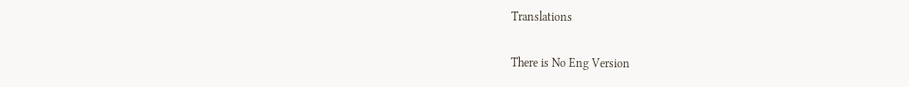Translations

There is No Eng Version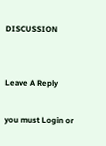DISCUSSION


Leave A Reply

you must Login or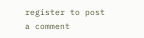register to post a comment